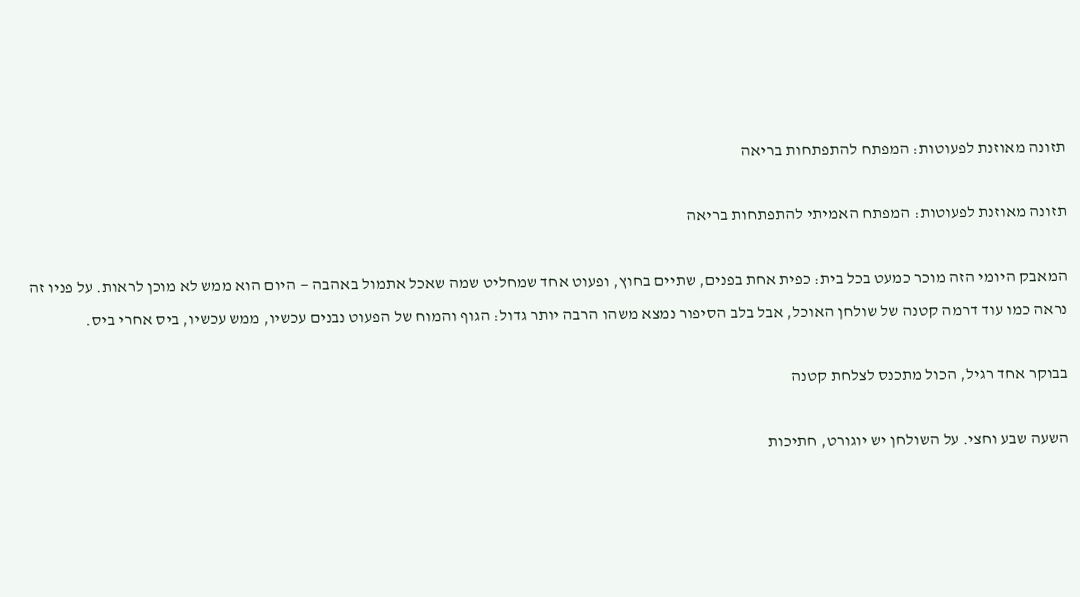תזונה מאוזנת לפעוטות: המפתח להתפתחות בריאה

תזונה מאוזנת לפעוטות: המפתח האמיתי להתפתחות בריאה

המאבק היומי הזה מוכר כמעט בכל בית: כפית אחת בפנים, שתיים בחוץ, ופעוט אחד שמחליט שמה שאכל אתמול באהבה — היום הוא ממש לא מוכן לראות. על פניו זה נראה כמו עוד דרמה קטנה של שולחן האוכל, אבל בלב הסיפור נמצא משהו הרבה יותר גדול: הגוף והמוח של הפעוט נבנים עכשיו, ממש עכשיו, ביס אחרי ביס.

בבוקר אחד רגיל, הכול מתכנס לצלחת קטנה

השעה שבע וחצי. על השולחן יש יוגורט, חתיכות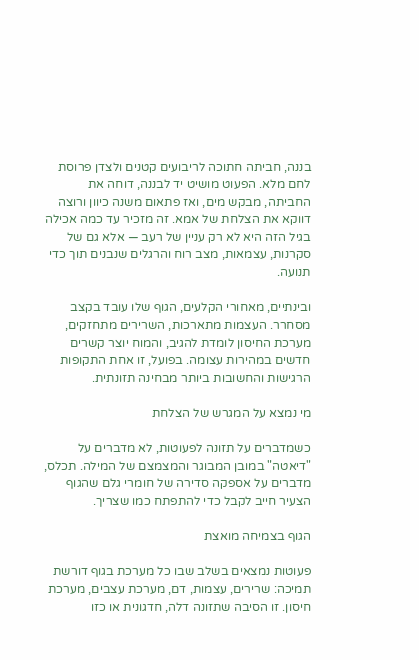בננה, חביתה חתוכה לריבועים קטנים ולצדן פרוסת לחם מלא. הפעוט מושיט יד לבננה, דוחה את החביתה, מבקש מים, ואז פתאום משנה כיוון ורוצה דווקא את הצלחת של אמא. זה מזכיר עד כמה אכילה בגיל הזה היא לא רק עניין של רעב — אלא גם של סקרנות, עצמאות, מצב רוח והרגלים שנבנים תוך כדי תנועה.

ובינתיים, מאחורי הקלעים, הגוף שלו עובד בקצב מסחרר. העצמות מתארכות, השרירים מתחזקים, מערכת החיסון לומדת להגיב, והמוח יוצר קשרים חדשים במהירות עצומה. בפועל, זו אחת התקופות הרגישות והחשובות ביותר מבחינה תזונתית.

מי נמצא על המגרש של הצלחת

כשמדברים על תזונה לפעוטות, לא מדברים על "דיאטה" במובן המבוגר והמצמצם של המילה. תכלס, מדברים על אספקה סדירה של חומרי גלם שהגוף הצעיר חייב לקבל כדי להתפתח כמו שצריך.

הגוף בצמיחה מואצת

פעוטות נמצאים בשלב שבו כל מערכת בגוף דורשת תמיכה: שרירים, עצמות, דם, מערכת עצבים, מערכת חיסון. זו הסיבה שתזונה דלה, חדגונית או כזו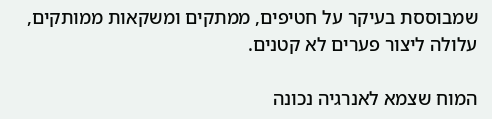שמבוססת בעיקר על חטיפים, ממתקים ומשקאות ממותקים, עלולה ליצור פערים לא קטנים.

המוח שצמא לאנרגיה נכונה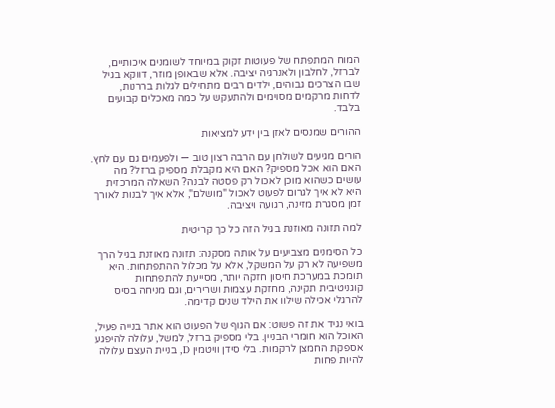המוח המתפתח של פעוטות זקוק במיוחד לשומנים איכותיים, לברזל, לחלבון ולאנרגיה יציבה. אלא שבאופן מוזר, דווקא בגיל שבו הצרכים גבוהים, ילדים רבים מתחילים לגלות בררנות, לדחות מרקמים מסוימים ולהתעקש על כמה מאכלים קבועים בלבד.

ההורים שמנסים לאזן בין ידע למציאות

הורים מגיעים לשולחן עם הרבה רצון טוב — ולפעמים גם עם לחץ. האם הוא אכל מספיק? האם היא מקבלת מספיק ברזל? מה עושים כשהוא מוכן לאכול רק פסטה לבנה? השאלה המרכזית היא לא איך לגרום לפעוט לאכול "מושלם", אלא איך לבנות לאורך זמן מסגרת מזינה, רגועה ויציבה.

למה תזונה מאוזנת בגיל הזה כל כך קריטית

כל הסימנים מצביעים על אותה מסקנה: תזונה מאוזנת בגיל הרך משפיעה לא רק על המשקל, אלא על מכלול ההתפתחות. היא תומכת במערכת חיסון חזקה יותר, מסייעת להתפתחות קוגניטיבית תקינה, מחזקת עצמות ושרירים, וגם מניחה בסיס להרגלי אכילה שילוו את הילד שנים קדימה.

בואי נגיד את זה פשוט: אם הגוף של הפעוט הוא אתר בנייה פעיל, האוכל הוא חומרי הבניין. בלי מספיק ברזל, למשל, עלולה להיפגע אספקת החמצן לרקמות. בלי סידן וויטמין D, בניית העצם עלולה להיות פחות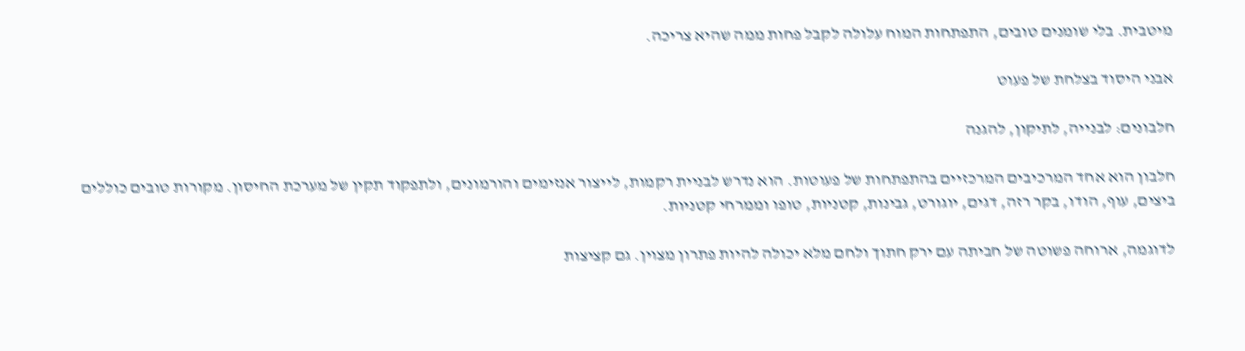מיטבית. בלי שומנים טובים, התפתחות המוח עלולה לקבל פחות ממה שהיא צריכה.

אבני היסוד בצלחת של פעוט

חלבונים: לבנייה, לתיקון, להגנה

חלבון הוא אחד המרכיבים המרכזיים בהתפתחות של פעוטות. הוא נדרש לבניית רקמות, לייצור אנזימים והורמונים, ולתפקוד תקין של מערכת החיסון. מקורות טובים כוללים ביצים, עוף, הודו, בקר רזה, דגים, יוגורט, גבינות, קטניות, טופו וממרחי קטניות.

לדוגמה, ארוחה פשוטה של חביתה עם ירק חתוך ולחם מלא יכולה להיות פתרון מצוין. גם קציצות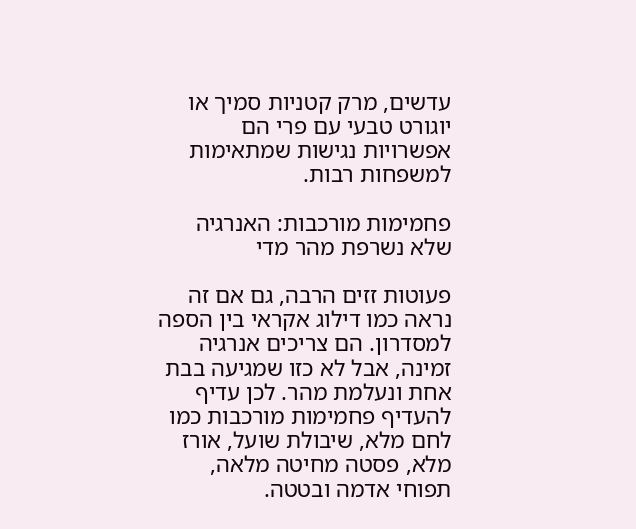עדשים, מרק קטניות סמיך או יוגורט טבעי עם פרי הם אפשרויות נגישות שמתאימות למשפחות רבות.

פחמימות מורכבות: האנרגיה שלא נשרפת מהר מדי

פעוטות זזים הרבה, גם אם זה נראה כמו דילוג אקראי בין הספה למסדרון. הם צריכים אנרגיה זמינה, אבל לא כזו שמגיעה בבת אחת ונעלמת מהר. לכן עדיף להעדיף פחמימות מורכבות כמו לחם מלא, שיבולת שועל, אורז מלא, פסטה מחיטה מלאה, תפוחי אדמה ובטטה.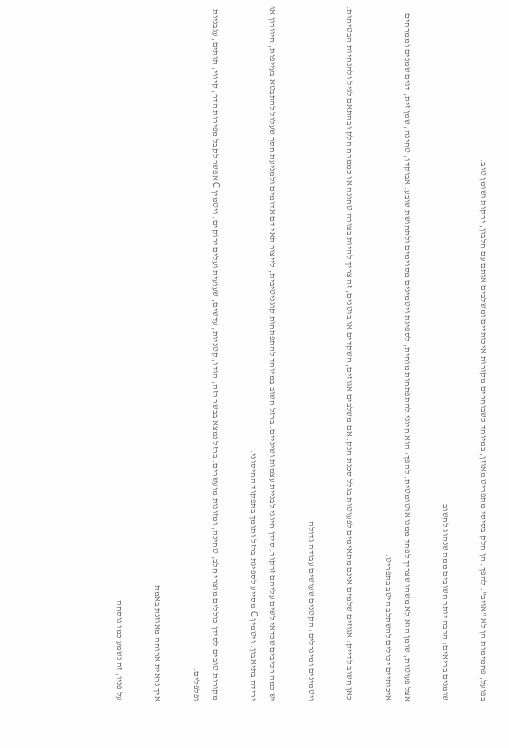בפועל, פחמימות הן לא "אויב". להפך. הן חלק בסיסי מתפריט מאוזן, במיוחד כשבוחרים מקורות איכותיים ומשלבים אותם עם חלבון, ירקות ושומן טוב.

שומנים בריאים: הרבה יותר חשובים ממה שנהוג לחשוב

אצל פעוטות, שומן הוא לא משהו שצריך לפחד ממנו אוטומטית. להפך: הוא חיוני להתפתחות מוחית, לספיגת ויטמינים מסוימים ולתחושת שובע. אבוקדו, טחינה, שמן זית, דגים שמנים וממרחים איכותיים יכולים להשתלב היטב בתפריט.

כאן חשוב לדייק: אגוזים שלמים אינם מתאימים לפעוטות בגלל סכנת חנק. אם משלבים אגוזים, השקדים או בוטנים, זה צריך להיות בצורה טחונה או כממרח חלק ובהתאם לגיל ולהנחיות הבטיחות.

ויטמינים ומינרלים: הקטנים שעושים עבודה גדולה

יש כמה רכיבים שכדאי לשים עליהם זרקור. סידן חיוני לבניית עצמות ושיניים. ברזל חשוב במיוחד להתפתחות קוגניטיבית, לייצור תאי דם אדומים ולמניעת חסר שעלול להתבטא בעייפות, חיוורון או ירידה בתיאבון. ויטמין C מסייע לספיגת ברזל ותומך בתפקוד החיסוני.

מקורות טובים לסידן כוללים מוצרי חלב, טחינה, ומזונות מועשרים. ברזל נמצא בבשר רזה, הודו, קטניות, עדשים, שעועית ועלים ירוקים. ויטמין C אפשר לקבל מפירות הדר, קיווי, תותים, עגבניות ופלפלים.

איך נראית ארוחה מאוזנת באמת

על פניו, זה נשמע כמו נוסחה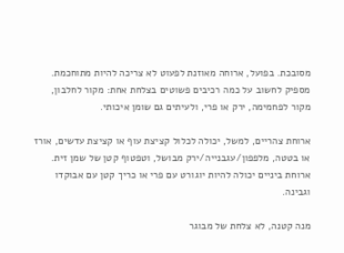מסובכת. בפועל, ארוחה מאוזנת לפעוט לא צריכה להיות מתוחכמת. מספיק לחשוב על כמה רכיבים פשוטים בצלחת אחת: מקור לחלבון, מקור לפחמימה, ירק או פרי, ולעיתים גם שומן איכותי.

ארוחת צהריים, למשל, יכולה לכלול קציצת עוף או קציצת עדשים, אורז או בטטה, מלפפון/עגבנייה/ירק מבושל, וטפטוף קטן של שמן זית. ארוחת ביניים יכולה להיות יוגורט עם פרי או כריך קטן עם אבוקדו וגבינה.

מנה קטנה, לא צלחת של מבוגר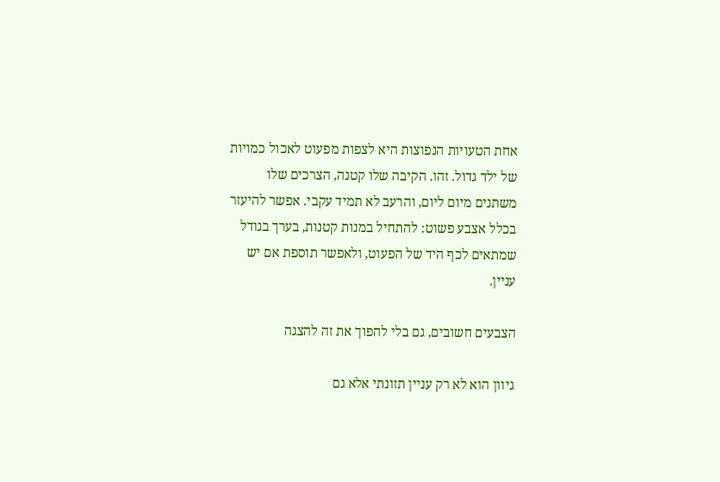אחת הטעויות הנפוצות היא לצפות מפעוט לאכול כמויות של ילד גדול. זהו. הקיבה שלו קטנה, הצרכים שלו משתנים מיום ליום, והרעב לא תמיד עקבי. אפשר להיעזר בכלל אצבע פשוט: להתחיל במנות קטנות, בערך בגודל שמתאים לכף היד של הפעוט, ולאפשר תוספת אם יש עניין.

הצבעים חשובים, גם בלי להפוך את זה להצגה

גיוון הוא לא רק עניין תזונתי אלא גם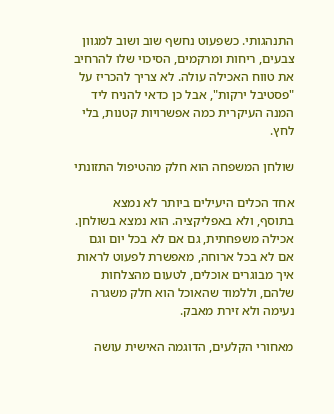התנהגותי. כשפעוט נחשף שוב ושוב למגוון צבעים, ריחות ומרקמים, הסיכוי שלו להרחיב את טווח האכילה עולה. לא צריך להכריז על "פסטיבל ירקות", אבל כן כדאי להניח ליד המנה העיקרית כמה אפשרויות קטנות, בלי לחץ.

שולחן המשפחה הוא חלק מהטיפול התזונתי

אחד הכלים היעילים ביותר לא נמצא בתוסף, ולא באפליקציה. הוא נמצא בשולחן. אכילה משפחתית, גם אם לא בכל יום וגם אם לא בכל ארוחה, מאפשרת לפעוט לראות איך מבוגרים אוכלים, לטעום מהצלחות שלהם, וללמוד שהאוכל הוא חלק משגרה נעימה ולא זירת מאבק.

מאחורי הקלעים, הדוגמה האישית עושה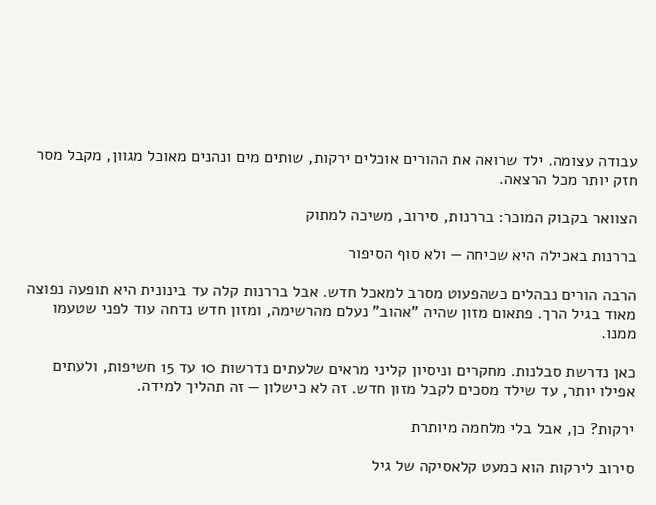עבודה עצומה. ילד שרואה את ההורים אוכלים ירקות, שותים מים ונהנים מאוכל מגוון, מקבל מסר חזק יותר מכל הרצאה.

הצוואר בקבוק המוכר: בררנות, סירוב, משיכה למתוק

בררנות באכילה היא שכיחה — ולא סוף הסיפור

הרבה הורים נבהלים כשהפעוט מסרב למאכל חדש. אבל בררנות קלה עד בינונית היא תופעה נפוצה מאוד בגיל הרך. פתאום מזון שהיה "אהוב" נעלם מהרשימה, ומזון חדש נדחה עוד לפני שטעמו ממנו.

כאן נדרשת סבלנות. מחקרים וניסיון קליני מראים שלעתים נדרשות 10 עד 15 חשיפות, ולעתים אפילו יותר, עד שילד מסכים לקבל מזון חדש. זה לא כישלון — זה תהליך למידה.

ירקות? כן, אבל בלי מלחמה מיותרת

סירוב לירקות הוא כמעט קלאסיקה של גיל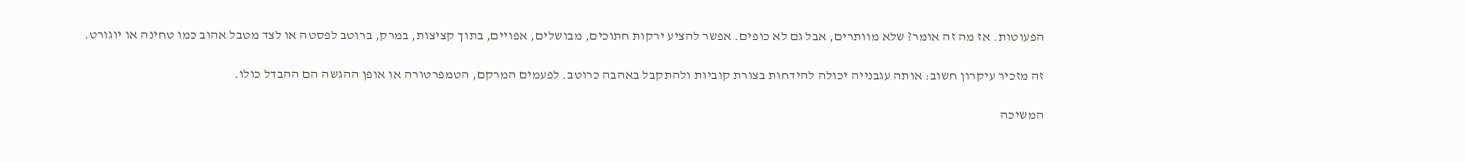הפעוטות. אז מה זה אומר? שלא מוותרים, אבל גם לא כופים. אפשר להציע ירקות חתוכים, מבושלים, אפויים, בתוך קציצות, במרק, ברוטב לפסטה או לצד מטבל אהוב כמו טחינה או יוגורט.

זה מזכיר עיקרון חשוב: אותה עגבנייה יכולה להידחות בצורת קוביות ולהתקבל באהבה כרוטב. לפעמים המרקם, הטמפרטורה או אופן ההגשה הם ההבדל כולו.

המשיכה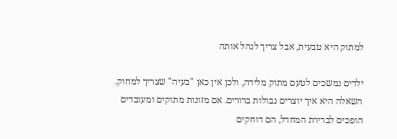למתוק היא טבעית, אבל צריך לנהל אותה

ילדים נמשכים לטעם מתוק מלידה, ולכן אין כאן "בעיה" שצריך למחוק. השאלה היא איך יוצרים גבולות ברורים. אם מזונות מתוקים ומעובדים הופכים לברירת המחדל, הם דוחקים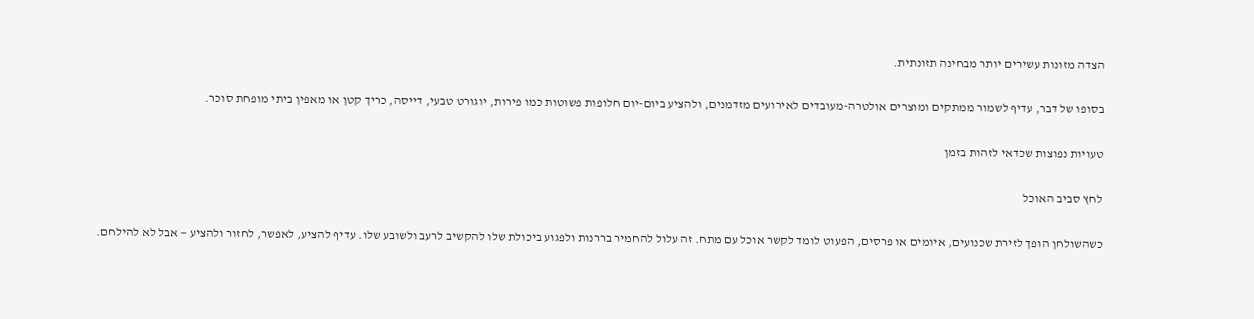הצדה מזונות עשירים יותר מבחינה תזונתית.

בסופו של דבר, עדיף לשמור ממתקים ומוצרים אולטרה-מעובדים לאירועים מזדמנים, ולהציע ביום-יום חלופות פשוטות כמו פירות, יוגורט טבעי, דייסה, כריך קטן או מאפין ביתי מופחת סוכר.

טעויות נפוצות שכדאי לזהות בזמן

לחץ סביב האוכל

כשהשולחן הופך לזירת שכנועים, איומים או פרסים, הפעוט לומד לקשר אוכל עם מתח. זה עלול להחמיר בררנות ולפגוע ביכולת שלו להקשיב לרעב ולשובע שלו. עדיף להציע, לאפשר, לחזור ולהציע — אבל לא להילחם.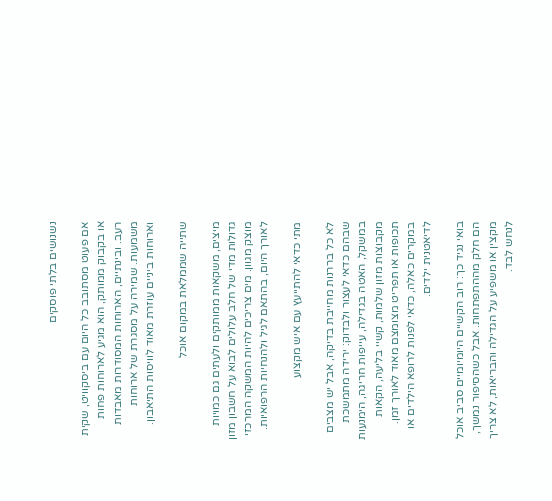נשנושים בלתי פוסקים

אם פעוט מסתובב כל היום עם ביסקוויט, שקית או בקבוק ממותק, הוא מגיע לארוחות פחות רעב. ובינתיים, הארוחות המסודרות מאבדות משמעות. שמירה על מסגרת של ארוחות וארוחות ביניים עוזרת מאוד לוויסות התיאבון.

שתייה שממלאת במקום אוכל

מיצים, משקאות ממותקים ולעתים גם כמויות גדולות מדי של חלב עלולים לבוא על חשבון מזון מוצק מגוון. מים צריכים להיות המשקה המרכזי לאורך היום, בהתאם לגיל ולהנחיות הרפואיות.

מתי כדאי להתייעץ עם איש מקצוע

לא כל בררנות מחייבת בדיקה, אבל יש מצבים שבהם כדאי לעצור ולבדוק: ירידה מתמשכת במשקל, האטה בגדילה, עייפות חריגה, הימנעות מקבוצות מזון שלמות, קשיי בליעה, הקאות תכופות או תפריט מצומצם מאוד לאורך זמן. במקרים כאלה, כדאי לפנות לרופא הילדים או לדיאטנית ילדים.

בואי נגיד כך: רוב הקשיים היומיומיים סביב אוכל הם חלק מההתפתחות. אבל כשהסיפור נמשך, מקצין או משפיע על הגדילה והבריאות, לא צריך לנחש לבד.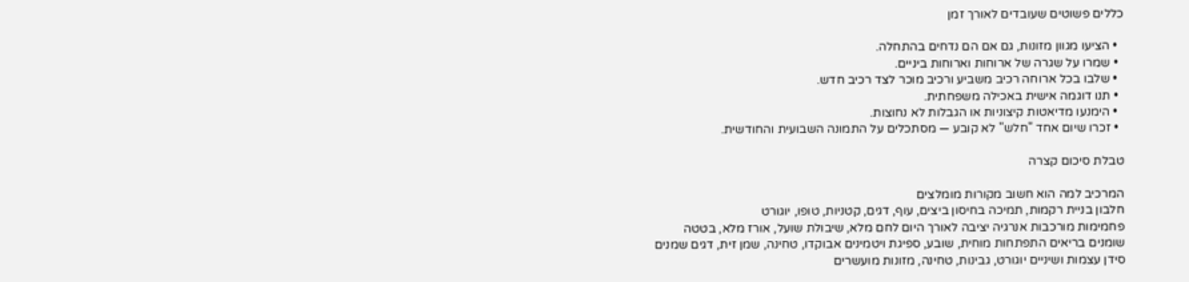כללים פשוטים שעובדים לאורך זמן

  • הציעו מגוון מזונות, גם אם הם נדחים בהתחלה.
  • שמרו על שגרה של ארוחות וארוחות ביניים.
  • שלבו בכל ארוחה רכיב משביע ורכיב מוכר לצד רכיב חדש.
  • תנו דוגמה אישית באכילה משפחתית.
  • הימנעו מדיאטות קיצוניות או הגבלות לא נחוצות.
  • זכרו שיום אחד "חלש" לא קובע — מסתכלים על התמונה השבועית והחודשית.

טבלת סיכום קצרה

המרכיב למה הוא חשוב מקורות מומלצים
חלבון בניית רקמות, תמיכה בחיסון ביצים, עוף, דגים, קטניות, טופו, יוגורט
פחמימות מורכבות אנרגיה יציבה לאורך היום לחם מלא, שיבולת שועל, אורז מלא, בטטה
שומנים בריאים התפתחות מוחית, שובע, ספיגת ויטמינים אבוקדו, טחינה, שמן זית, דגים שמנים
סידן עצמות ושיניים יוגורט, גבינות, טחינה, מזונות מועשרים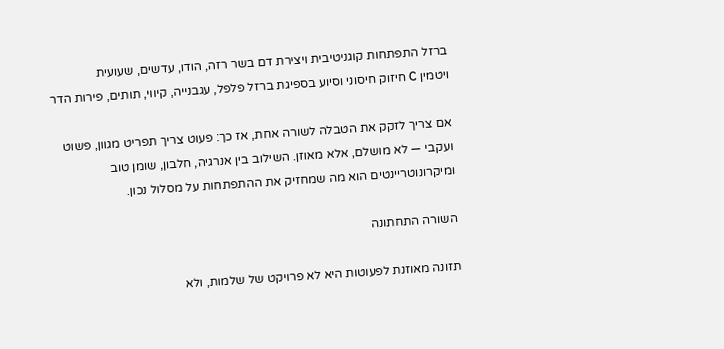ברזל התפתחות קוגניטיבית ויצירת דם בשר רזה, הודו, עדשים, שעועית
ויטמין C חיזוק חיסוני וסיוע בספיגת ברזל פלפל, עגבנייה, קיווי, תותים, פירות הדר

אם צריך לזקק את הטבלה לשורה אחת, אז כך: פעוט צריך תפריט מגוון, פשוט ועקבי — לא מושלם, אלא מאוזן. השילוב בין אנרגיה, חלבון, שומן טוב ומיקרונוטריינטים הוא מה שמחזיק את ההתפתחות על מסלול נכון.

השורה התחתונה

תזונה מאוזנת לפעוטות היא לא פרויקט של שלמות, ולא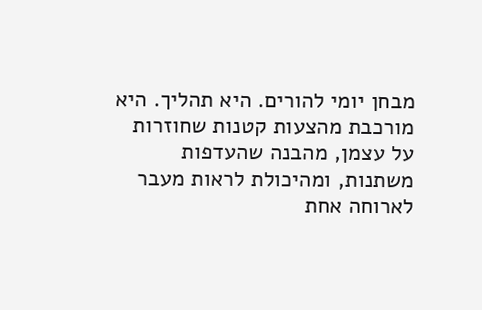מבחן יומי להורים. היא תהליך. היא מורכבת מהצעות קטנות שחוזרות על עצמן, מהבנה שהעדפות משתנות, ומהיכולת לראות מעבר לארוחה אחת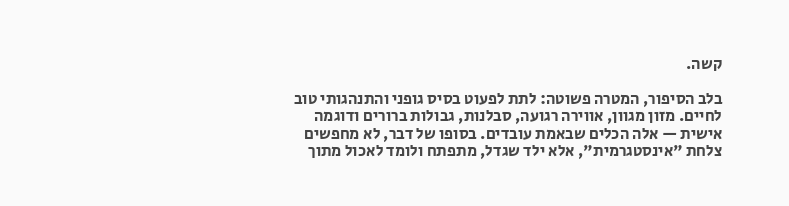קשה.

בלב הסיפור, המטרה פשוטה: לתת לפעוט בסיס גופני והתנהגותי טוב לחיים. מזון מגוון, אווירה רגועה, סבלנות, גבולות ברורים ודוגמה אישית — אלה הכלים שבאמת עובדים. בסופו של דבר, לא מחפשים צלחת "אינסטגרמית", אלא ילד שגדל, מתפתח ולומד לאכול מתוך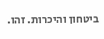ביטחון והיכרות. זהו.